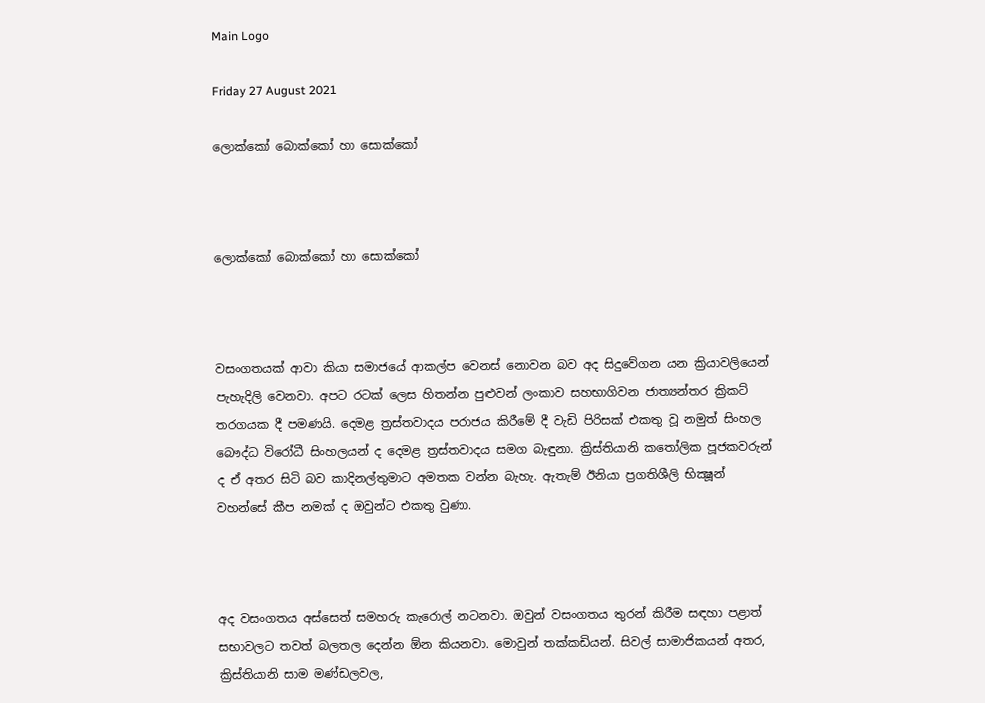Main Logo

Friday 27 August 2021

ලොක්කෝ බොක්කෝ හා සොක්කෝ



ලොක්කෝ බොක්කෝ හා සොක්කෝ



වසංගතයක් ආවා කියා සමාජයේ ආකල්ප වෙනස් නොවන බව අද සිදුවේගන යන ක්‍රියාවලියෙන් පැහැදිලි වෙනවා. අපට රටක් ලෙස හිතන්න පුළුවන් ලංකාව සහභාගිවන ජාත්‍යන්තර ක්‍රිකට් තරගයක දී පමණයි. දෙමළ ත්‍රස්තවාදය පරාජය කිරීමේ දී වැඩි පිරිසක් එකතු වූ නමුත් සිංහල බෞද්ධ විරෝධී සිංහලයන් ද දෙමළ ත්‍රස්තවාදය සමග බැඳුනා. ක්‍රිස්තියානි කතෝලික පූජකවරුන් ද ඒ අතර සිටි බව කාදිනල්තුමාට අමතක වන්න බැහැ. ඇතැම් ඊනියා ප්‍රගතිශීලි භික්‍ෂූන් වහන්සේ කීප නමක් ද ඔවුන්ට එකතු වුණා.



අද වසංගතය අස්සෙත් සමහරු කැරොල් නටනවා. ඔවුන් වසංගතය තුරන් කිරීම සඳහා පළාත් සභාවලට තවත් බලතල දෙන්න ඕන කියනවා. මොවුන් තක්කඩියන්. සිවල් සාමාජිකයන් අතර, ක්‍රිස්තියානි සාම මණ්ඩලවල,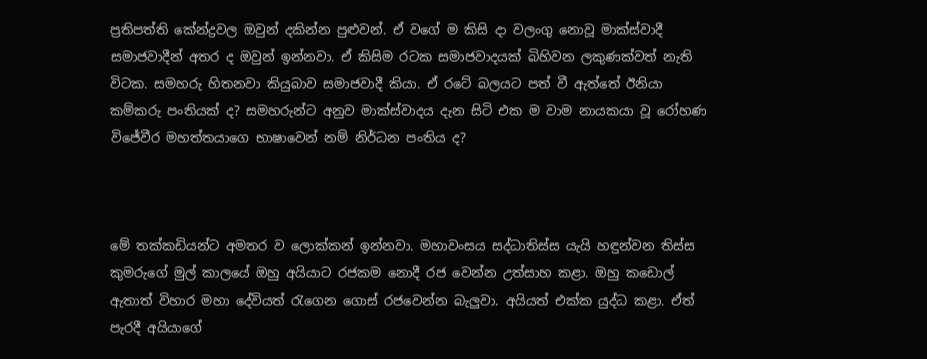ප්‍රතිපත්ති කේන්ද්‍රවල ඔවුන් දකින්න පුළුවන්. ඒ වගේ ම කිසි දා වලංගු නොවූ මාක්ස්වාදී සමාජවාදීන් අතර ද ඔවුන් ඉන්නවා. ඒ කිසිම රටක සමාජවාදයක් බිහිවන ලකුණක්වත් නැති විටක. සමහරු හිතනවා කියුබාව සමාජවාදී කියා. ඒ රටේ බලයට පත් වී ඇත්තේ ඊනියා කම්කරු පංතියක් ද? සමහරුන්ට අනුව මාක්ස්වාදය දැන සිටි එක ම වාම නායකයා වූ රෝහණ විජේවීර මහත්තයාගෙ භාෂාවෙන් නම් නිර්ධන පංතිය ද?



මේ තක්කඩියන්ට අමතර ව ලොක්කන් ඉන්නවා. මහාවංසය සද්ධාතිස්ස යැයි හඳුන්වන තිස්ස කුමරුගේ මුල් කාලයේ ඔහු අයියාට රජකම නොදී රජ වෙන්න උත්සාහ කළා. ඔහු කඩොල් ඇතාත් විහාර මහා දේවියත් රැගෙන ගොස් රජවෙන්න බැලුවා. අයියත් එක්ක යුද්ධ කළා. ඒත් පැරදී අයියාගේ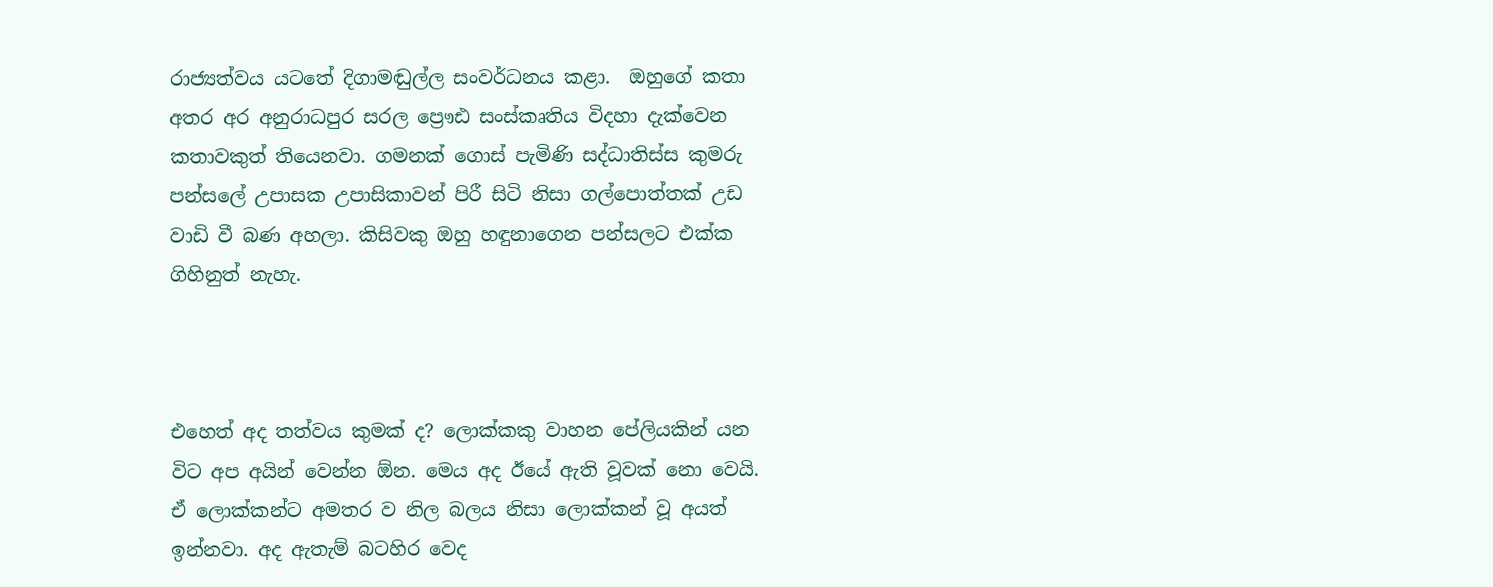රාජ්‍යත්වය යටතේ දිගාමඬුල්ල සංවර්ධනය කළා.  ඔහුගේ කතා අතර අර අනුරාධපුර සරල ප්‍රෞඪ සංස්කෘතිය විදහා දැක්වෙන කතාවකුත් තියෙනවා. ගමනක් ගොස් පැමිණි සද්ධාතිස්ස කුමරු පන්සලේ උපාසක උපාසිකාවන් පිරී සිටි නිසා ගල්පොත්තක් උඩ වාඩි වී බණ අහලා. කිසිවකු ඔහු හඳුනාගෙන පන්සලට එක්ක ගිහිනුත් නැහැ.



එහෙත් අද තත්වය කුමක් ද? ලොක්කකු වාහන පේලියකින් යන විට අප අයින් වෙන්න ඕන. මෙය අද ඊයේ ඇති වූවක් නො වෙයි.  ඒ ලොක්කන්ට අමතර ව නිල බලය නිසා ලොක්කන් වූ අයත් ඉන්නවා. අද ඇතැම් බටහිර වෙද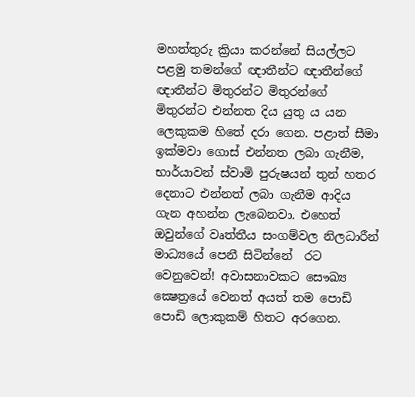මහත්තුරු ක්‍රියා කරන්නේ සියල්ලට පළමු තමන්ගේ ඥාතීන්ට ඥාතීන්ගේ ඥාතීන්ට මිතුරන්ට මිතුරන්ගේ මිතුරන්ට එන්නත දිය යුතු ය යන ලෙකුකම හිතේ දරා ගෙන. පළාත් සීමා ඉක්මවා ගොස් එන්නත ලබා ගැනීම, භාර්යාවන් ස්වාමි පුරුෂයන් තුන් හතර දෙනාට එන්නත් ලබා ගැනීම ආදිය ගැන අහන්න ලැබෙනවා. එහෙත් ඔවුන්ගේ වෘත්තීය සංගම්වල නිලධාරීන් මාධ්‍යයේ පෙනී සිටින්නේ  රට වෙනුවෙන්! අවාසනාවකට සෞඛ්‍ය ක්‍ෂෙත්‍රයේ වෙනත් අයත් තම පොඩි පොඩි ලොකුකම් හිතට අරගෙන.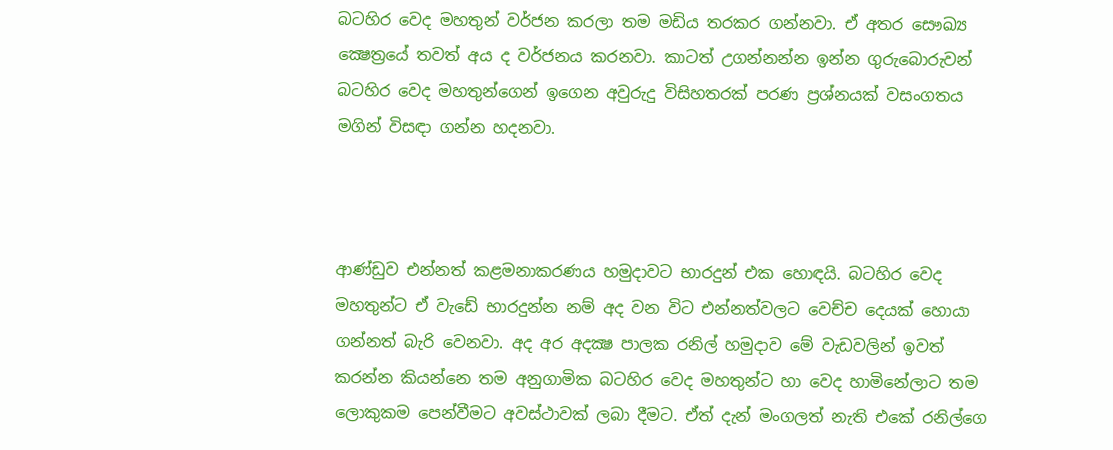බටහිර වෙද මහතුන් වර්ජන කරලා තම මඩිය තරකර ගන්නවා. ඒ අතර සෞඛ්‍ය ක්‍ෂෙත්‍රයේ තවත් අය ද වර්ජනය කරනවා. කාටත් උගන්නන්න ඉන්න ගුරුබොරුවන් බටහිර වෙද මහතුන්ගෙන් ඉගෙන අවුරුදු විසිහතරක් පරණ ප්‍රශ්නයක් වසංගතය මගින් විසඳා ගන්න හදනවා.



ආණ්ඩුව එන්නත් කළමනාකරණය හමුදාවට භාරදුන් එක හොඳයි. බටහිර වෙද මහතුන්ට ඒ වැඩේ භාරදුන්න නම් අද වන විට එන්නත්වලට වෙච්ච දෙයක් හොයා ගන්නත් බැරි වෙනවා. අද අර අදක්‍ෂ පාලක රනිල් හමුදාව මේ වැඩවලින් ඉවත් කරන්න කියන්නෙ තම අනුගාමික බටහිර වෙද මහතුන්ට හා වෙද හාමිනේලාට තම ලොකුකම පෙන්වීමට අවස්ථාවක් ලබා දීමට. ඒත් දැන් මංගලත් නැති එකේ රනිල්ගෙ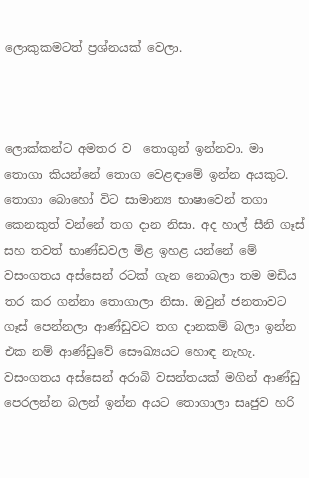ලොකුකමටත් ප්‍රශ්නයක් වෙලා.



ලොක්කන්ට අමතර ව  තොගුන් ඉන්නවා. මා තොගා කියන්නේ තොග වෙළඳාමේ ඉන්න අයකුට. තොගා බොහෝ විට සාමාන්‍ය භාෂාවෙන් තගා කෙනකුත් වන්නේ තග දාන නිසා. අද හාල් සීනි ගෑස් සහ තවත් භාණ්ඩවල මිළ ඉහළ යන්නේ මේ වසංගතය අස්සෙන් රටක් ගැන නොබලා තම මඩිය තර කර ගන්නා තොගාලා නිසා. ඔවුන් ජනතාවට ගෑස් පෙන්නලා ආණ්ඩුවට තග දානකම් බලා ඉන්න එක නම් ආණ්ඩුවේ සෞඛ්‍යයට හොඳ නැහැ. වසංගතය අස්සෙන් අරාබි වසන්තයක් මගින් ආණ්ඩු පෙරලන්න බලන් ඉන්න අයට තොගාලා සෘජුව හරි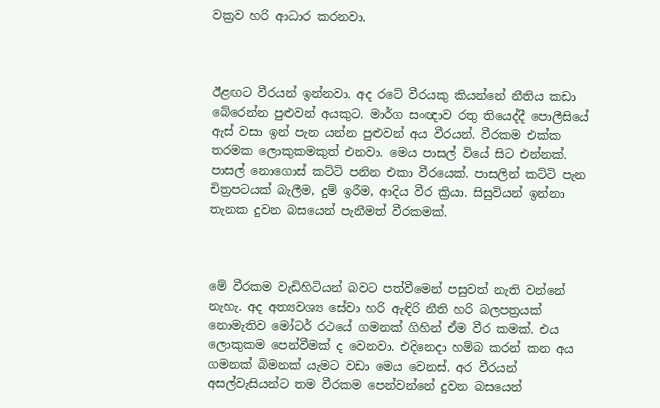වක්‍රව හරි ආධාර කරනවා.



ඊළඟට වීරයන් ඉන්නවා. අද රටේ වීරයකු කියන්නේ නීතිය කඩා බේරෙන්න පුළුවන් අයකුට. මාර්ග සංඥාව රතු තියෙද්දී පොලීසියේ ඇස් වසා ඉන් පැන යන්න පුළුවන් අය වීරයන්. වීරකම එක්ක තරමක ලොකුකමකුත් එනවා. මෙය පාසල් වියේ සිට එන්නක්. පාසල් නොගොස් කට්ටි පනින එකා වීරයෙක්. පාසලින් කට්ටි පැන චිත්‍රපටයක් බැලීම, දුම් ඉරීම, ආදිය වීර ක්‍රියා. සිසුවියන් ඉන්නා තැනක දුවන බසයෙන් පැනීමත් වීරකමක්.



මේ වීරකම වැඩිහිටියන් බවට පත්වීමෙන් පසුවත් නැති වන්නේ නැහැ. අද අත්‍යවශ්‍ය සේවා හරි ඇඳිරි නීති හරි බලපත්‍රයක් නොමැතිව මෝටර් රථයේ ගමනක් ගිහින් ඒම වීර කමක්. එය ලොකුකම පෙන්වීමක් ද වෙනවා. එදිනෙදා හම්බ කරන් කන අය ගමනක් බිමනක් යැමට වඩා මෙය වෙනස්. අර වීරයන් අසල්වැසියන්ට තම වීරකම පෙන්වන්නේ දුවන බසයෙන්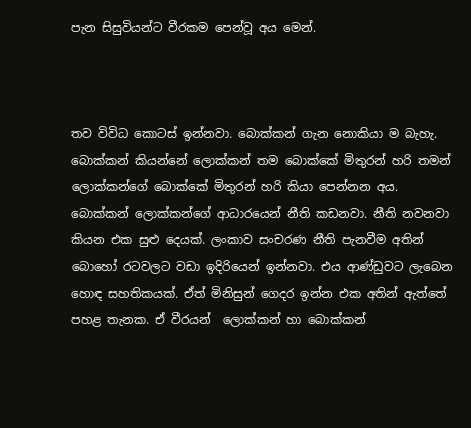පැන සිසුවියන්ට වීරකම පෙන්වූ අය මෙන්.



තව විවිධ කොටස් ඉන්නවා. බොක්කන් ගැන නොකියා ම බැහැ. බොක්කන් කියන්නේ ලොක්කන් තම බොක්කේ මිතුරන් හරි තමන් ලොක්කන්ගේ බොක්කේ මිතුරන් හරි කියා පෙන්නන අය. බොක්කන් ලොක්කන්ගේ ආධාරයෙන් නීති කඩනවා. නීති නවනවා කියන එක සුළු දෙයක්. ලංකාව සංචරණ නීති පැනවීම අතින් බොහෝ රටවලට වඩා ඉදිරියෙන් ඉන්නවා. එය ආණ්ඩුවට ලැබෙන හොඳ සහතිකයක්. ඒත් මිනිසුන් ගෙදර ඉන්න එක අතින් ඇත්තේ පහළ තැනක. ඒ වීරයන්  ලොක්කන් හා බොක්කන්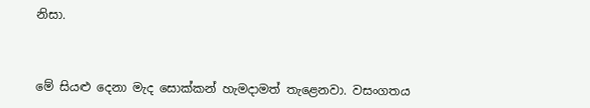නිසා.



මේ සියළු දෙනා මැද සොක්කන් හැමදාමත් තැළෙනවා. වසංගතය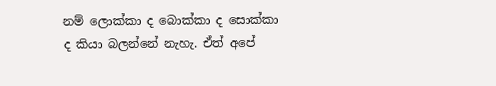නම් ලොක්කා ද බොක්කා ද සොක්කා ද කියා බලන්නේ නැහැ. ඒත් අපේ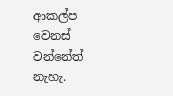ආකල්ප වෙනස් වන්නේත් නැහැ.